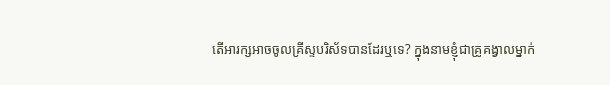តើអារក្សអាចចូលគ្រីស្ទបរិស័ទបានដែរឬទេ? ក្នុងនាមខ្ញុំជាគ្រូគង្វាលម្នាក់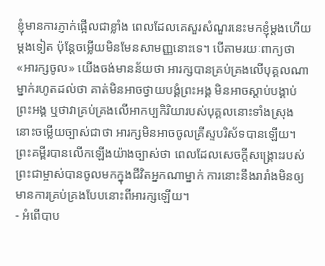ខ្ញុំមានការភ្ញាក់ផ្អើលជាខ្លាំង ពេលដែលគេសួរសំណួរនេះមកខ្ញុំម្ដងហើយម្ដងទៀត ប៉ុន្តែចម្លើយមិនមែនសាមញ្ញនោះទេ។ បើតាមរយៈពាក្យថា «អារក្សចូល» យើងចង់មានន័យថា អារក្សបានគ្រប់គ្រងលើបុគ្គលណាម្នាក់រហូតដល់ថា គាត់មិនអាចថ្វាយបង្គំព្រះអង្គ មិនអាចស្ដាប់បង្គាប់ព្រះអង្គ ឬថាវាគ្រប់គ្រងលើអាកប្បកិរិយារបស់បុគ្គលនោះទាំងស្រុង នោះចម្លើយច្បាស់ជាថា អារក្សមិនអាចចូលគ្រីស្ទបរិស័ទបានឡើយ។ ព្រះគម្ពីរបានលើកឡើងយ៉ាងច្បាស់ថា ពេលដែលសេចក្ដីសង្គ្រោះរបស់ព្រះជាម្ចាស់បានចូលមកក្នុងជីវិតអ្នកណាម្នាក់ ការនោះនឹងរារាំងមិនឲ្យមានការគ្រប់គ្រងបែបនោះពីអារក្សឡើយ។
- អំពើបាប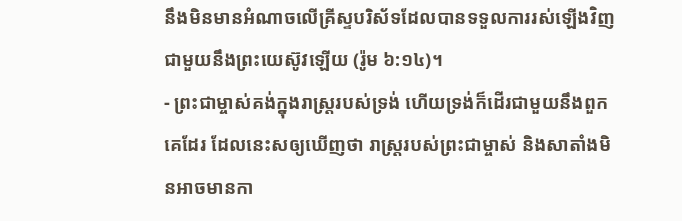នឹងមិនមានអំណាចលើគ្រីស្ទបរិស័ទដែលបានទទួលការរស់ឡើងវិញជាមួយនឹងព្រះយេស៊ូវឡើយ (រ៉ូម ៦:១៤)។
- ព្រះជាម្ចាស់គង់ក្នុងរាស្ត្ររបស់ទ្រង់ ហើយទ្រង់ក៏ដើរជាមួយនឹងពួកគេដែរ ដែលនេះសឲ្យឃើញថា រាស្ត្ររបស់ព្រះជាម្ចាស់ និងសាតាំងមិនអាចមានកា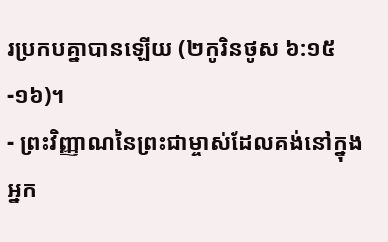រប្រកបគ្នាបានឡើយ (២កូរិនថូស ៦:១៥-១៦)។
- ព្រះវិញ្ញាណនៃព្រះជាម្ចាស់ដែលគង់នៅក្នុងអ្នក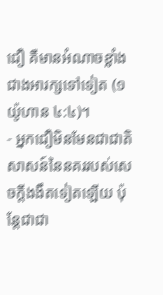ជឿ គឺមានអំណាចខ្លាំងជាងអារក្សទៅទៀត (១យ៉ូហាន ៤:៤)។
- អ្នកជឿមិនមែនជាជាតិសាសន៍នៃនគររបស់សេចក្តីងងឹតទៀតឡើយ ប៉ុន្តែជាជា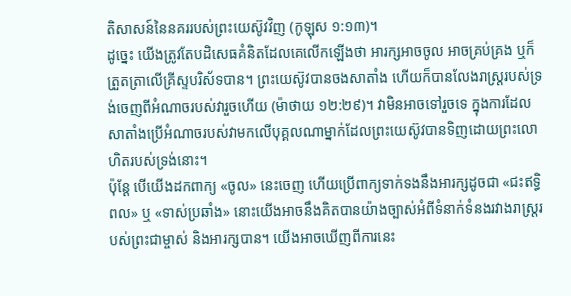តិសាសន៍នៃនគររបស់ព្រះយេស៊ូវវិញ (កូឡុស ១:១៣)។
ដូច្នេះ យើងត្រូវតែបដិសេធគំនិតដែលគេលើកឡើងថា អារក្សអាចចូល អាចគ្រប់គ្រង ឬក៏ត្រួតត្រាលើគ្រីស្ទបរិស័ទបាន។ ព្រះយេស៊ូវបានចងសាតាំង ហើយក៏បានលែងរាស្ត្ររបស់ទ្រង់ចេញពីអំណាចរបស់វារួចហើយ (ម៉ាថាយ ១២:២៩)។ វាមិនអាចទៅរួចទេ ក្នុងការដែលសាតាំងប្រើអំណាចរបស់វាមកលើបុគ្គលណាម្នាក់ដែលព្រះយេស៊ូវបានទិញដោយព្រះលោហិតរបស់ទ្រង់នោះ។
ប៉ុន្តែ បើយើងដកពាក្យ «ចូល» នេះចេញ ហើយប្រើពាក្យទាក់ទងនឹងអារក្សដូចជា «ជះឥទ្ធិពល» ឬ «ទាស់ប្រឆាំង» នោះយើងអាចនឹងគិតបានយ៉ាងច្បាស់អំពីទំនាក់ទំនងរវាងរាស្ត្ររបស់ព្រះជាម្ចាស់ និងអារក្សបាន។ យើងអាចឃើញពីការនេះ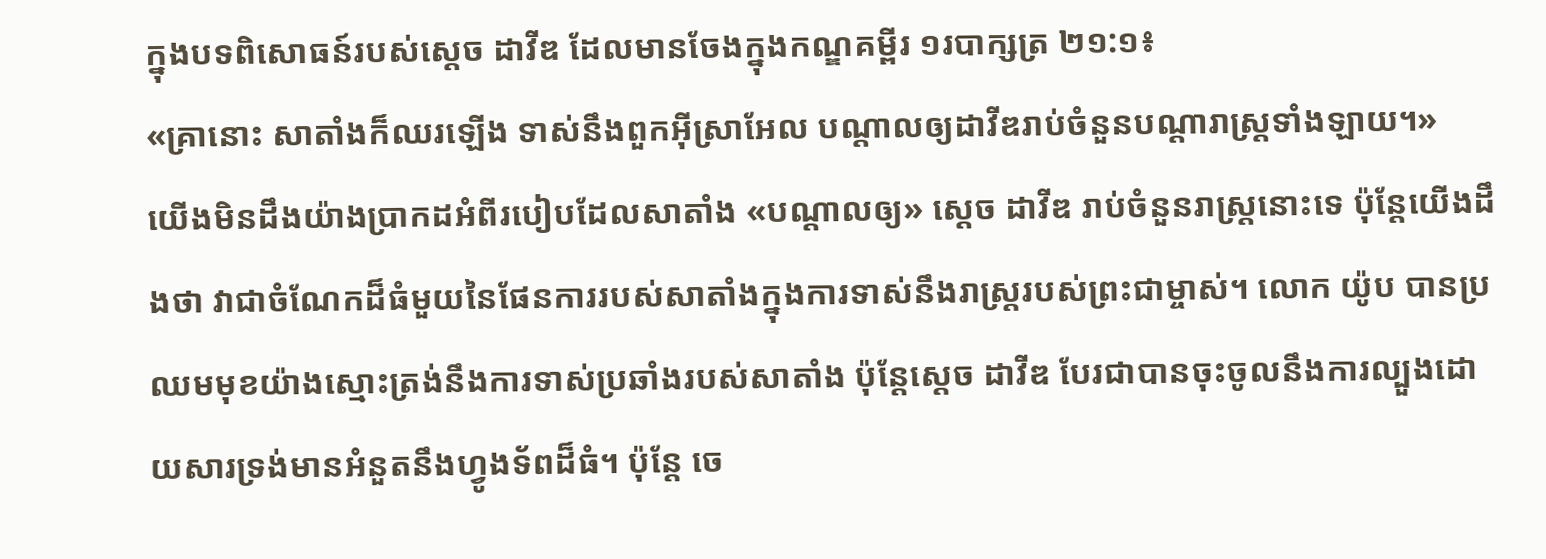ក្នុងបទពិសោធន៍របស់ស្ដេច ដាវីឌ ដែលមានចែងក្នុងកណ្ឌគម្ពីរ ១របាក្សត្រ ២១:១៖
«គ្រានោះ សាតាំងក៏ឈរឡើង ទាស់នឹងពួកអ៊ីស្រាអែល បណ្ដាលឲ្យដាវីឌរាប់ចំនួនបណ្ដារាស្ត្រទាំងឡាយ។»
យើងមិនដឹងយ៉ាងប្រាកដអំពីរបៀបដែលសាតាំង «បណ្ដាលឲ្យ» ស្ដេច ដាវីឌ រាប់ចំនួនរាស្ត្រនោះទេ ប៉ុន្តែយើងដឹងថា វាជាចំណែកដ៏ធំមួយនៃផែនការរបស់សាតាំងក្នុងការទាស់នឹងរាស្ត្ររបស់ព្រះជាម្ចាស់។ លោក យ៉ូប បានប្រឈមមុខយ៉ាងស្មោះត្រង់នឹងការទាស់ប្រឆាំងរបស់សាតាំង ប៉ុន្តែស្ដេច ដាវីឌ បែរជាបានចុះចូលនឹងការល្បួងដោយសារទ្រង់មានអំនួតនឹងហ្វូងទ័ពដ៏ធំ។ ប៉ុន្តែ ចេ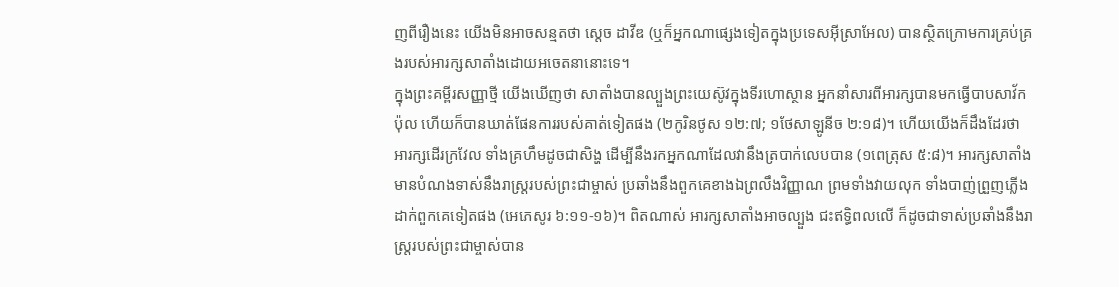ញពីរឿងនេះ យើងមិនអាចសន្មតថា ស្ដេច ដាវីឌ (ឬក៏អ្នកណាផ្សេងទៀតក្នុងប្រទេសអ៊ីស្រាអែល) បានស្ថិតក្រោមការគ្រប់គ្រងរបស់អារក្សសាតាំងដោយអចេតនានោះទេ។
ក្នុងព្រះគម្ពីរសញ្ញាថ្មី យើងឃើញថា សាតាំងបានល្បួងព្រះយេស៊ូវក្នុងទីរហោស្ថាន អ្នកនាំសារពីអារក្សបានមកធ្វើបាបសាវ័ក ប៉ុល ហើយក៏បានឃាត់ផែនការរបស់គាត់ទៀតផង (២កូរិនថូស ១២:៧; ១ថែសាឡូនីច ២:១៨)។ ហើយយើងក៏ដឹងដែរថា អារក្សដើរក្រវែល ទាំងគ្រហឹមដូចជាសិង្ហ ដើម្បីនឹងរកអ្នកណាដែលវានឹងត្របាក់លេបបាន (១ពេត្រុស ៥:៨)។ អារក្សសាតាំងមានបំណងទាស់នឹងរាស្ត្ររបស់ព្រះជាម្ចាស់ ប្រឆាំងនឹងពួកគេខាងឯព្រលឹងវិញ្ញាណ ព្រមទាំងវាយលុក ទាំងបាញ់ព្រួញភ្លើងដាក់ពួកគេទៀតផង (អេភេសូរ ៦:១១-១៦)។ ពិតណាស់ អារក្សសាតាំងអាចល្បួង ជះឥទ្ធិពលលើ ក៏ដូចជាទាស់ប្រឆាំងនឹងរាស្ត្ររបស់ព្រះជាម្ចាស់បាន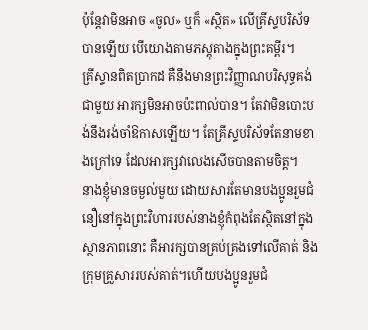ប៉ុន្តែវាមិនអាច «ចូល» ឬក៏ «ស្ថិត» លើគ្រីស្ទបរិស័ទបានឡើយ បើយោងតាមភស្តុតាងក្នុងព្រះគម្ពីរ។
គ្រីស្ទានពិតប្រាកដ គឺនឹងមានព្រះវិញ្ញាណបរិសុទ្ធគង់ជាមួយ អារក្សមិនអាចប៉ះពាល់បាន។ តែវាមិនបោះបង់នឹងរង់ចាំឱកាសឡើយ។ តែគ្រីស្ទបរិស័ទតែនាមខាងក្រៅទេ ដែលអារក្សវាលេងសើចបានតាមចិត្ត។
នាងខ្ញុំមានចម្ងល់មួយ ដោយសារតែមានបងប្អូនរួមជំនឿនៅក្នុងព្រះវិហាររបស់នាងខ្ញុំកំពុងតែស្ថិតនៅក្នុងស្ថានភាពនោះ គឺអារក្សបានគ្រប់គ្រងទៅលើគាត់ និង ក្រុមគ្រួសាររបស់គាត់។ហើយបងប្អូនរួមជំ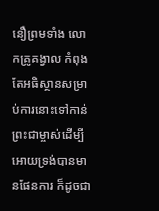នឿព្រមទាំង លោកគ្រូគង្វាល កំពុងតែអធិស្ថានសម្រាប់ការនោះទៅកាន់ព្រះជាម្ចាស់ដើម្បីអោយទ្រង់បានមានផែនការ ក៏ដូចជា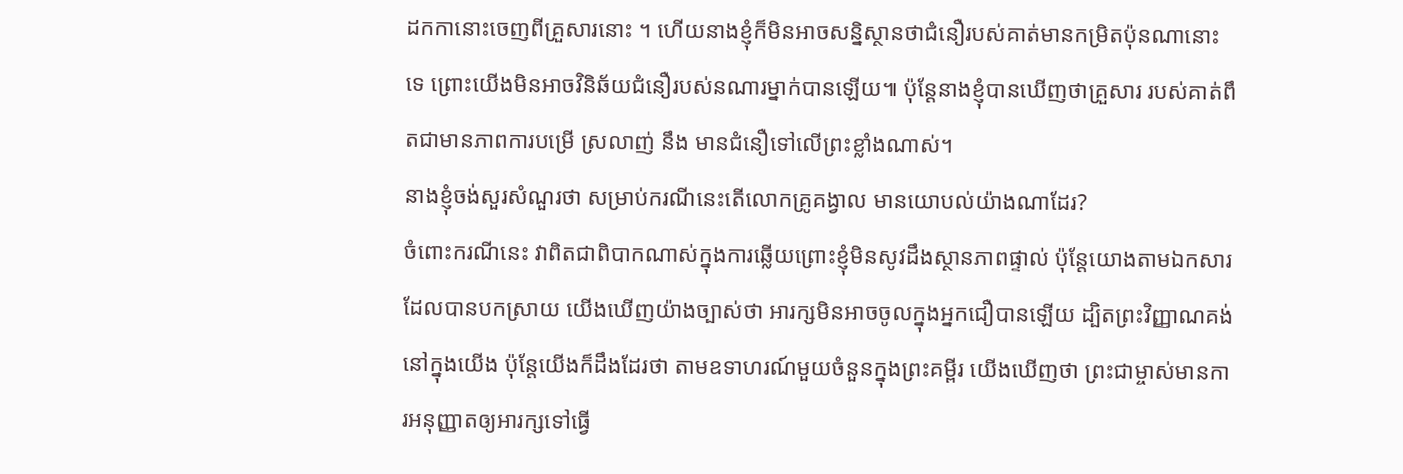ដកកានោះចេញពីគ្រួសារនោះ ។ ហើយនាងខ្ញុំក៏មិនអាចសន្និស្ថានថាជំនឿរបស់គាត់មានកម្រិតប៉ុនណានោះទេ ព្រោះយើងមិនអាចវិនិឆ័យជំនឿរបស់នណារម្នាក់បានឡើយ៕ ប៉ុន្តែនាងខ្ញុំបានឃើញថាគ្រួសារ របស់គាត់ពឹតជាមានភាពការបម្រើ ស្រលាញ់ នឹង មានជំនឿទៅលើព្រះខ្លាំងណាស់។
នាងខ្ញុំចង់សួរសំណួរថា សម្រាប់ករណីនេះតើលោកគ្រូគង្វាល មានយោបល់យ៉ាងណាដែរ?
ចំពោះករណីនេះ វាពិតជាពិបាកណាស់ក្នុងការឆ្លើយព្រោះខ្ញុំមិនសូវដឹងស្ថានភាពផ្ទាល់ ប៉ុន្តែយោងតាមឯកសារដែលបានបកស្រាយ យើងឃើញយ៉ាងច្បាស់ថា អារក្សមិនអាចចូលក្នុងអ្នកជឿបានឡើយ ដ្បិតព្រះវិញ្ញាណគង់នៅក្នុងយើង ប៉ុន្តែយើងក៏ដឹងដែរថា តាមឧទាហរណ៍មួយចំនួនក្នុងព្រះគម្ពីរ យើងឃើញថា ព្រះជាម្ចាស់មានការអនុញ្ញាតឲ្យអារក្សទៅធ្វើ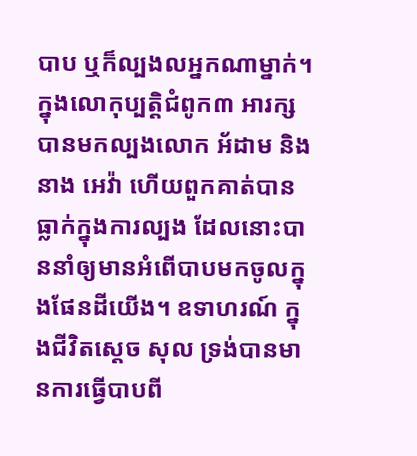បាប ឬក៏ល្បងលអ្នកណាម្នាក់។ ក្នុងលោកុប្បត្តិជំពូក៣ អារក្សបានមកល្បងលោក អ័ដាម និងនាង អេវ៉ា ហើយពួកគាត់បានធ្លាក់ក្នុងការល្បង ដែលនោះបាននាំឲ្យមានអំពើបាបមកចូលក្នុងផែនដីយើង។ ឧទាហរណ៍ ក្នុងជីវិតស្ដេច សុល ទ្រង់បានមានការធ្វើបាបពី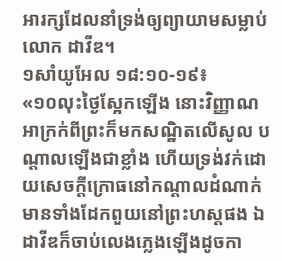អារក្សដែលនាំទ្រង់ឲ្យព្យាយាមសម្លាប់លោក ដាវីឌ។
១សាំយូអែល ១៨:១០-១៩៖
«១០លុះថ្ងៃស្អែកឡើង នោះវិញ្ញាណអាក្រក់ពីព្រះក៏មកសណ្ឋិតលើសូល បណ្ដាលឡើងជាខ្លាំង ហើយទ្រង់វក់ដោយសេចក្ដីក្រោធនៅកណ្ដាលដំណាក់ មានទាំងដែកពួយនៅព្រះហស្តផង ឯដាវីឌក៏ចាប់លេងភ្លេងឡើងដូចកា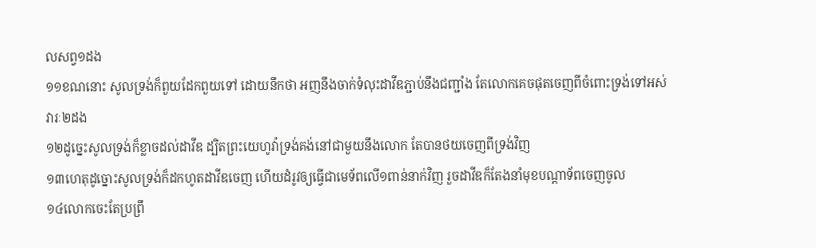លសព្វ១ដង
១១ខណនោះ សូលទ្រង់ក៏ពួយដែកពួយទៅ ដោយនឹកថា អញនឹងចាក់ទំលុះដាវីឌភ្ជាប់នឹងជញ្ជាំង តែលោកគេចផុតចេញពីចំពោះទ្រង់ទៅអស់វារៈ២ដង
១២ដូច្នេះសូលទ្រង់ក៏ខ្លាចដល់ដាវីឌ ដ្បិតព្រះយេហូវ៉ាទ្រង់គង់នៅជាមួយនឹងលោក តែបានថយចេញពីទ្រង់វិញ
១៣ហេតុដូច្នោះសូលទ្រង់ក៏ដកហូតដាវីឌចេញ ហើយដំរូវឲ្យធ្វើជាមេទ័ពលើ១ពាន់នាក់វិញ រួចដាវីឌក៏តែងនាំមុខបណ្ដាទ័ពចេញចូល
១៤លោកចេះតែប្រព្រឹ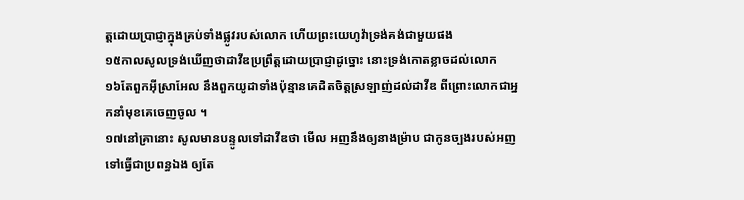ត្តដោយប្រាជ្ញាក្នុងគ្រប់ទាំងផ្លូវរបស់លោក ហើយព្រះយេហូវ៉ាទ្រង់គង់ជាមួយផង
១៥កាលសូលទ្រង់ឃើញថាដាវីឌប្រព្រឹត្តដោយប្រាជ្ញាដូច្នោះ នោះទ្រង់កោតខ្លាចដល់លោក
១៦តែពួកអ៊ីស្រាអែល នឹងពួកយូដាទាំងប៉ុន្មានគេដិតចិត្តស្រឡាញ់ដល់ដាវីឌ ពីព្រោះលោកជាអ្នកនាំមុខគេចេញចូល ។
១៧នៅគ្រានោះ សូលមានបន្ទូលទៅដាវីឌថា មើល អញនឹងឲ្យនាងម្រ៉ាប ជាកូនច្បងរបស់អញ ទៅធ្វើជាប្រពន្ធឯង ឲ្យតែ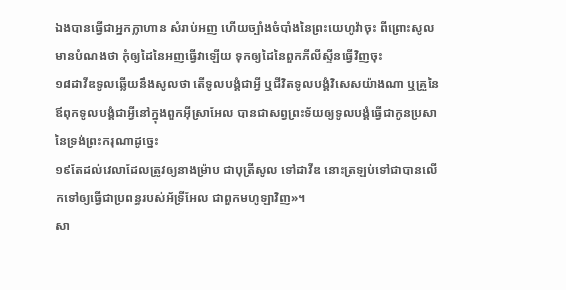ឯងបានធ្វើជាអ្នកក្លាហាន សំរាប់អញ ហើយច្បាំងចំបាំងនៃព្រះយេហូវ៉ាចុះ ពីព្រោះសូលមានបំណងថា កុំឲ្យដៃនៃអញធ្វើវាឡើយ ទុកឲ្យដៃនៃពួកភីលីស្ទីនធ្វើវិញចុះ
១៨ដាវីឌទូលឆ្លើយនឹងសូលថា តើទូលបង្គំជាអ្វី ឬជីវិតទូលបង្គំវិសេសយ៉ាងណា ឬគ្រួនៃឪពុកទូលបង្គំជាអ្វីនៅក្នុងពួកអ៊ីស្រាអែល បានជាសព្វព្រះទ័យឲ្យទូលបង្គំធ្វើជាកូនប្រសានៃទ្រង់ព្រះករុណាដូច្នេះ
១៩តែដល់វេលាដែលត្រូវឲ្យនាងម្រ៉ាប ជាបុត្រីសូល ទៅដាវីឌ នោះត្រឡប់ទៅជាបានលើកទៅឲ្យធ្វើជាប្រពន្ធរបស់អ័ទ្រីអែល ជាពួកមហូឡាវិញ»។
សា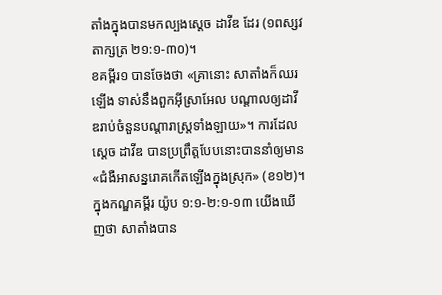តាំងក្នុងបានមកល្បងស្ដេច ដាវីឌ ដែរ (១ពស្សវតាក្សត្រ ២១:១-៣០)។
ខគម្ពីរ១ បានចែងថា «គ្រានោះ សាតាំងក៏ឈរឡើង ទាស់នឹងពួកអ៊ីស្រាអែល បណ្ដាលឲ្យដាវីឌរាប់ចំនួនបណ្ដារាស្ត្រទាំងឡាយ»។ ការដែលស្ដេច ដាវីឌ បានប្រព្រឹត្តបែបនោះបាននាំឲ្យមាន «ជំងឺអាសន្នរោគកើតឡើងក្នុងស្រុក» (ខ១២)។
ក្នុងកណ្ឌគម្ពីរ យ៉ូប ១:១-២:១-១៣ យើងឃើញថា សាតាំងបាន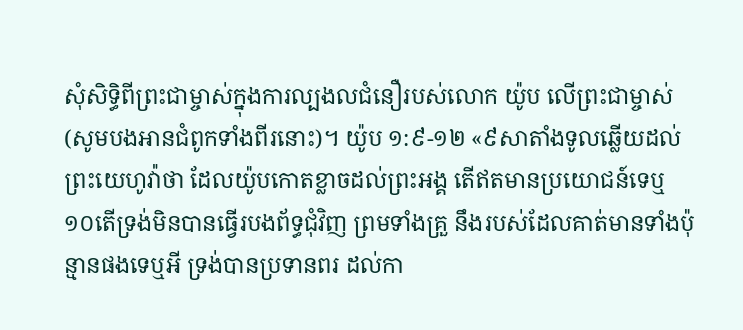សុំសិទ្ធិពីព្រះជាម្ចាស់ក្នុងការល្បងលជំនឿរបស់លោក យ៉ូប លើព្រះជាម្ចាស់ (សូមបងអានជំពូកទាំងពីរនោះ)។ យ៉ូប ១:៩-១២ «៩សាតាំងទូលឆ្លើយដល់ព្រះយេហូវ៉ាថា ដែលយ៉ូបកោតខ្លាចដល់ព្រះអង្គ តើឥតមានប្រយោជន៍ទេឬ
១០តើទ្រង់មិនបានធ្វើរបងព័ទ្ធជុំវិញ ព្រមទាំងគ្រួ នឹងរបស់ដែលគាត់មានទាំងប៉ុន្មានផងទេឬអី ទ្រង់បានប្រទានពរ ដល់កា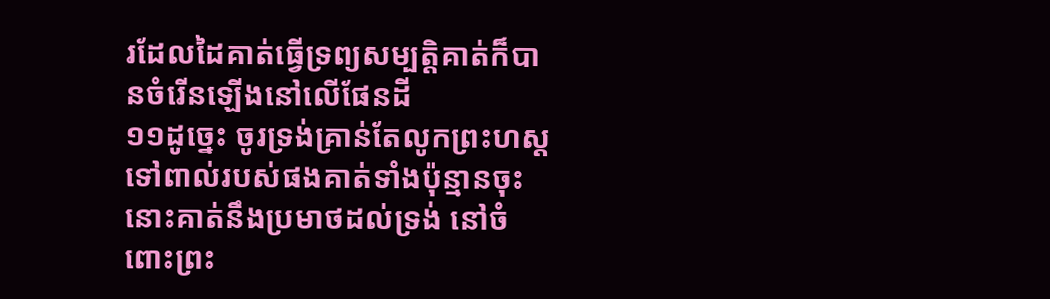រដែលដៃគាត់ធ្វើទ្រព្យសម្បត្តិគាត់ក៏បានចំរើនឡើងនៅលើផែនដី
១១ដូច្នេះ ចូរទ្រង់គ្រាន់តែលូកព្រះហស្ត ទៅពាល់របស់ផងគាត់ទាំងប៉ុន្មានចុះ នោះគាត់នឹងប្រមាថដល់ទ្រង់ នៅចំពោះព្រះ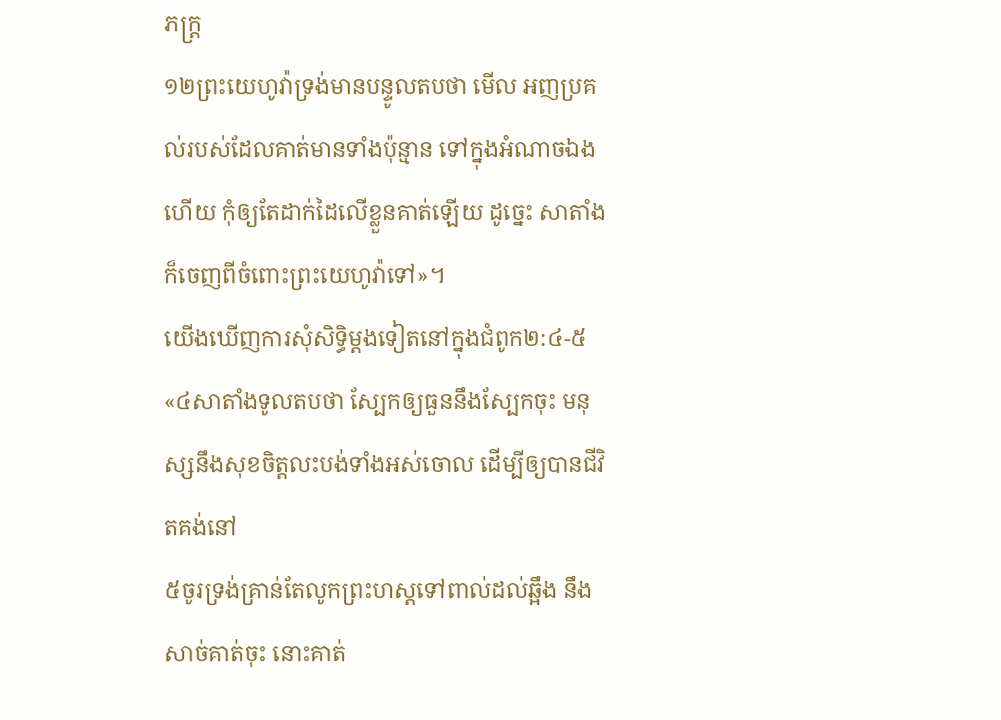ភក្ត្រ
១២ព្រះយេហូវ៉ាទ្រង់មានបន្ទូលតបថា មើល អញប្រគល់របស់ដែលគាត់មានទាំងប៉ុន្មាន ទៅក្នុងអំណាចឯងហើយ កុំឲ្យតែដាក់ដៃលើខ្លួនគាត់ឡើយ ដូច្នេះ សាតាំងក៏ចេញពីចំពោះព្រះយេហូវ៉ាទៅ»។
យើងឃើញការសុំសិទ្ធិម្ដងទៀតនៅក្នុងជំពូក២:៤-៥ «៤សាតាំងទូលតបថា ស្បែកឲ្យធួននឹងស្បែកចុះ មនុស្សនឹងសុខចិត្តលះបង់ទាំងអស់ចោល ដើម្បីឲ្យបានជីវិតគង់នៅ
៥ចូរទ្រង់គ្រាន់តែលូកព្រះហស្តទៅពាល់ដល់ឆ្អឹង នឹងសាច់គាត់ចុះ នោះគាត់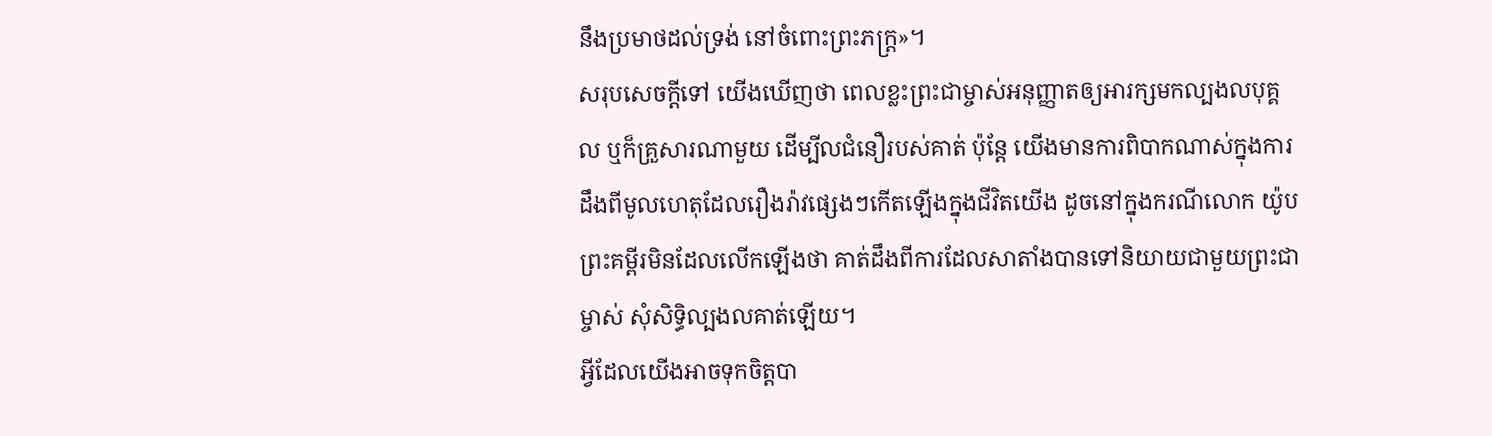នឹងប្រមាថដល់ទ្រង់ នៅចំពោះព្រះភក្ត្រ»។
សរុបសេចក្ដីទៅ យើងឃើញថា ពេលខ្លះព្រះជាម្ចាស់អនុញ្ញាតឲ្យអារក្សមកល្បងលបុគ្គល ឬក៏គ្រួសារណាមួយ ដើម្បីលជំនឿរបស់គាត់ ប៉ុន្តែ យើងមានការពិបាកណាស់ក្នុងការដឹងពីមូលហេតុដែលរឿងរ៉ាវផ្សេងៗកើតឡើងក្នុងជីវិតយើង ដូចនៅក្នុងករណីលោក យ៉ូប ព្រះគម្ពីរមិនដែលលើកឡើងថា គាត់ដឹងពីការដែលសាតាំងបានទៅនិយាយជាមួយព្រះជាម្ចាស់ សុំសិទ្ធិល្បងលគាត់ឡើយ។
អ្វីដែលយើងអាចទុកចិត្តបា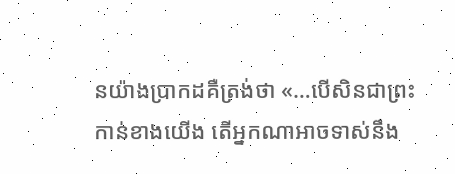នយ៉ាងប្រាកដគឺត្រង់ថា «…បើសិនជាព្រះកាន់ខាងយើង តើអ្នកណាអាចទាស់នឹង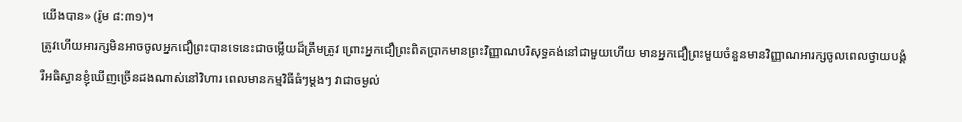យើងបាន» (រ៉ូម ៨:៣១)។
ត្រូវហើយអារក្សមិនអាចចូលអ្នកជឿព្រះបានទេនេះជាចម្លើយដ៏ត្រឹមត្រូវ ព្រោះអ្នកជឿព្រះពិតប្រាកមានព្រះវិញ្ញាណបរិសុទ្ធគង់នៅជាមួយហើយ មានអ្នកជឿព្រះមួយចំនួនមានវិញ្ញាណអារក្សចូលពេលថ្វាយបង្គំ រឺអធិស្ធានខ្ញុំឃើញច្រើនដងណាស់នៅវិហារ ពេលមានកម្មវិធីធំៗម្តងៗ វាជាចម្ងល់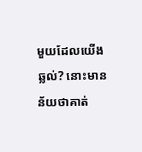មួយដែលយើងឆ្លល់? នោះមានន័យថាគាត់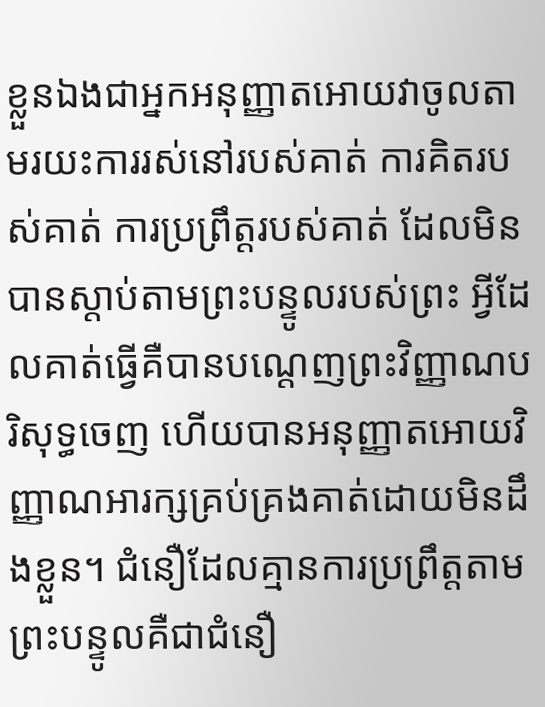ខ្លួនឯងជាអ្នកអនុញ្ញាតអោយវាចូលតាមរយះការរស់នៅរបស់គាត់ ការគិតរបស់គាត់ ការប្រព្រឹត្តរបស់គាត់ ដែលមិនបានស្តាប់តាមព្រះបន្ទូលរបស់ព្រះ អ្វីដែលគាត់ធ្វើគឺបានបណ្តេញព្រះវិញ្ញាណបរិសុទ្ធចេញ ហើយបានអនុញ្ញាតអោយវិញ្ញាណអារក្សគ្រប់គ្រងគាត់ដោយមិនដឹងខ្លួន។ ជំនឿដែលគ្មានការប្រព្រឹត្តតាមព្រះបន្ទូលគឺជាជំនឿ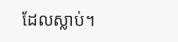ដែលស្លាប់។